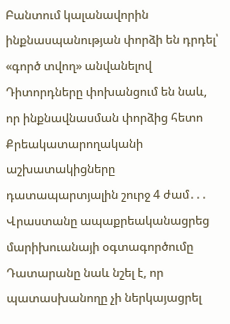Բանտում կալանավորին ինքնասպանության փորձի են դրդել՝ «գործ տվող» անվանելով
Դիտորդները փոխանցում են նաև, որ ինքնավնասման փորձից հետո Քրեակատարողականի աշխատակիցները դատապարտյալին շուրջ 4 ժամ․․․
Վրաստանը ապաքրեականացրեց մարիխուանայի օգտագործումը
Դատարանը նաև նշել է, որ պատասխանողը չի ներկայացրել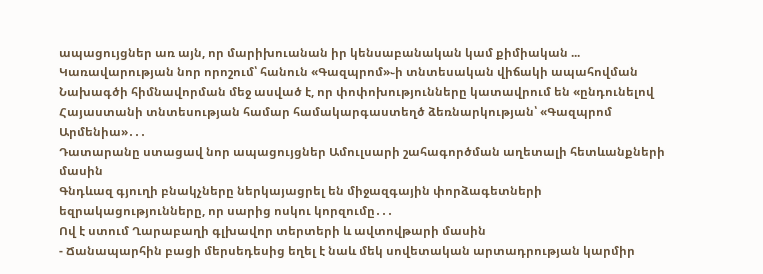ապացույցներ առ այն, որ մարիխուանան իր կենսաբանական կամ քիմիական ...
Կառավարության նոր որոշում՝ հանուն «Գազպրոմ»֊ի տնտեսական վիճակի ապահովման
Նախագծի հիմնավորման մեջ ասված է, որ փոփոխությունները կատավրում են «ընդունելով Հայաստանի տնտեսության համար համակարգաստեղծ ձեռնարկության՝ «Գազպրոմ Արմենիա»․․․
Դատարանը ստացավ նոր ապացույցներ Ամուլսարի շահագործման աղետալի հետևանքների մասին
Գնդևազ գյուղի բնակչները ներկայացրել են միջազգային փորձագետների եզրակացությունները, որ սարից ոսկու կորզումը․․․
Ով է ստում Ղարաբաղի գլխավոր տերտերի և ավտովթարի մասին
- Ճանապարհին բացի մերսեդեսից եղել է նաև մեկ սովետական արտադրության կարմիր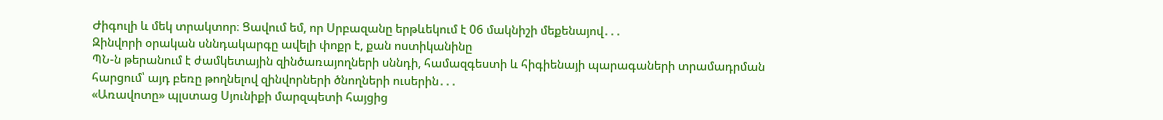Ժիգուլի և մեկ տրակտոր։ Ցավում եմ, որ Սրբազանը երթևեկում է 06 մակնիշի մեքենայով․․․
Զինվորի օրական սննդակարգը ավելի փոքր է, քան ոստիկանինը
ՊՆ-ն թերանում է ժամկետային զինծառայողների սննդի, համազգեստի և հիգիենայի պարագաների տրամադրման հարցում՝ այդ բեռը թողնելով զինվորների ծնողների ուսերին․․․
«Առավոտը» պլստաց Սյունիքի մարզպետի հայցից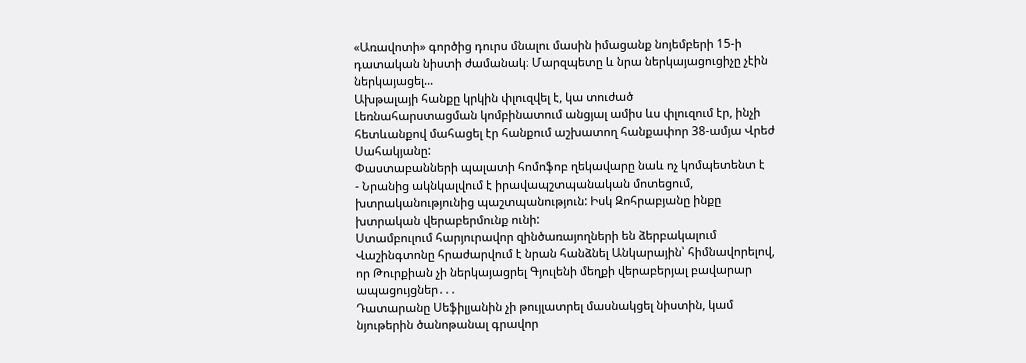«Առավոտի» գործից դուրս մնալու մասին իմացանք նոյեմբերի 15-ի դատական նիստի ժամանակ։ Մարզպետը և նրա ներկայացուցիչը չէին ներկայացել...
Ախթալայի հանքը կրկին փլուզվել է, կա տուժած
Լեռնահարստացման կոմբինատում անցյալ ամիս ևս փլուզում էր, ինչի հետևանքով մահացել էր հանքում աշխատող հանքափոր 38-ամյա Վրեժ Սահակյանը:
Փաստաբանների պալատի հոմոֆոբ ղեկավարը նաև ոչ կոմպետենտ է
- Նրանից ակնկալվում է իրավապշտպանական մոտեցում, խտրականությունից պաշտպանություն: Իսկ Զոհրաբյանը ինքը խտրական վերաբերմունք ունի:
Ստամբուլում հարյուրավոր զինծառայողների են ձերբակալում
Վաշինգտոնը հրաժարվում է նրան հանձնել Անկարային՝ հիմնավորելով, որ Թուրքիան չի ներկայացրել Գյուլենի մեղքի վերաբերյալ բավարար ապացույցներ․․․
Դատարանը Սեֆիլյանին չի թույլատրել մասնակցել նիստին, կամ նյութերին ծանոթանալ գրավոր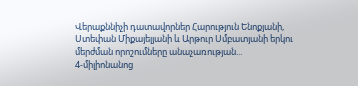Վերաքննիչի դատավորներ Հարություն Ենոքյանի, Ստեփան Միքայելյանի և Արթուր Սմբատյանի երկու մերժման որոշումները անաչառության...
4-միլիոնանոց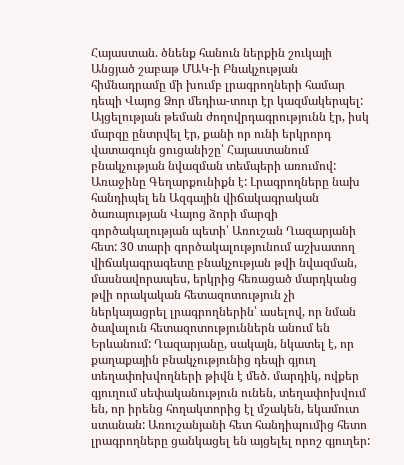Հայաստան. ծնենք հանուն ներքին շուկայի
Անցյած շաբաթ ՄԱԿ-ի Բնակչության հիմնադրամը մի խումբ լրագրողների համար դեպի Վայոց Ձոր մեդիա-տուր էր կազմակերպել: Այցելության թեման ժողովրդագրությունն էր, իսկ մարզը ընտրվել էր, քանի որ ունի երկրորդ վատագույն ցուցանիշը՝ Հայաստանում բնակչության նվազման տեմպերի առումով: Առաջինը Գեղարքունիքն է: Լրագրողները նախ հանդիպել են Ազգային վիճակագրական ծառայության Վայոց ձորի մարզի գործակալության պետի՝ Առուշան Ղազարյանի հետ: 30 տարի գործակալությունում աշխատող վիճակագրագետը բնակչության թվի նվազման, մասնավորապես, երկրից հեռացած մարդկանց թվի որակական հետազոտություն չի ներկայացրել լրագրողներին՝ ասելով, որ նման ծավալուն հետազոտություններն անում են Երևանում: Ղազարյանը, սակայն, նկատել է, որ քաղաքային բնակչությունից դեպի գյուղ տեղափոխվողների թիվն է մեծ. մարդիկ, ովքեր գյուղում սեփականություն ունեն, տեղափոխվում են, որ իրենց հողակտորից էլ մշակեն, եկամուտ ստանան: Առուշանյանի հետ հանդիպումից հետո լրագրողները ցանկացել են այցելել որոշ գյուղեր: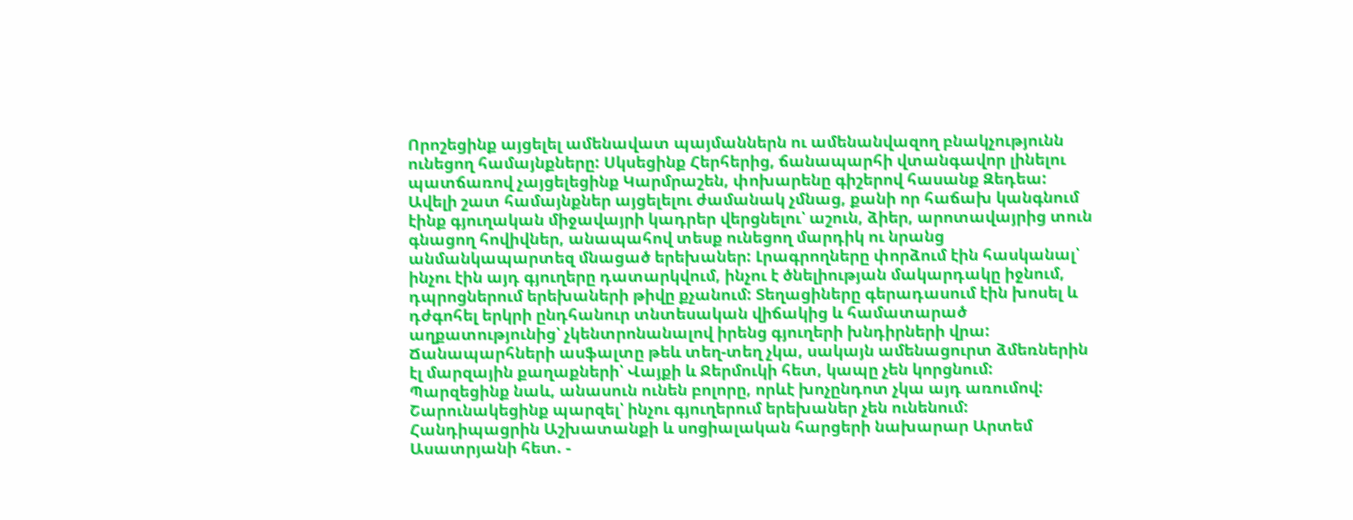Որոշեցինք այցելել ամենավատ պայմաններն ու ամենանվազող բնակչությունն ունեցող համայնքները: Սկսեցինք Հերհերից, ճանապարհի վտանգավոր լինելու պատճառով չայցելեցինք Կարմրաշեն, փոխարենը գիշերով հասանք Զեդեա: Ավելի շատ համայնքներ այցելելու ժամանակ չմնաց, քանի որ հաճախ կանգնում էինք գյուղական միջավայրի կադրեր վերցնելու՝ աշուն, ձիեր, արոտավայրից տուն գնացող հովիվներ, անապահով տեսք ունեցող մարդիկ ու նրանց անմանկապարտեզ մնացած երեխաներ: Լրագրողները փորձում էին հասկանալ՝ ինչու էին այդ գյուղերը դատարկվում, ինչու է ծնելիության մակարդակը իջնում, դպրոցներում երեխաների թիվը քչանում: Տեղացիները գերադասում էին խոսել և դժգոհել երկրի ընդհանուր տնտեսական վիճակից և համատարած աղքատությունից՝ չկենտրոնանալով իրենց գյուղերի խնդիրների վրա: Ճանապարհների ասֆալտը թեև տեղ-տեղ չկա, սակայն ամենացուրտ ձմեռներին էլ մարզային քաղաքների՝ Վայքի և Ջերմուկի հետ, կապը չեն կորցնում: Պարզեցինք նաև, անասուն ունեն բոլորը, որևէ խոչընդոտ չկա այդ առումով: Շարունակեցինք պարզել՝ ինչու գյուղերում երեխաներ չեն ունենում: Հանդիպացրին Աշխատանքի և սոցիալական հարցերի նախարար Արտեմ Ասատրյանի հետ. -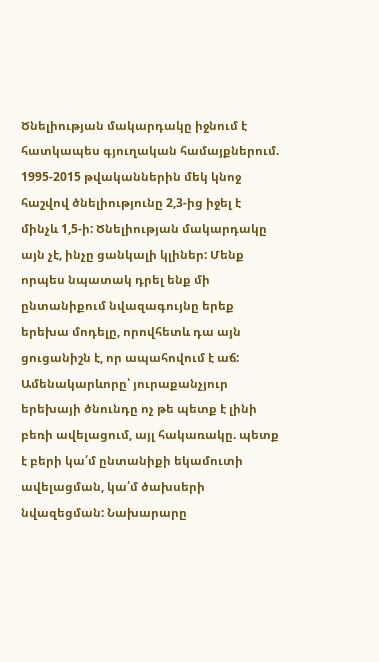Ծնելիության մակարդակը իջնում է հատկապես գյուղական համայքներում. 1995-2015 թվականներին մեկ կնոջ հաշվով ծնելիությունը 2,3-ից իջել է մինչև 1,5-ի: Ծնելիության մակարդակը այն չէ, ինչը ցանկալի կլիներ: Մենք որպես նպատակ դրել ենք մի ընտանիքում նվազագույնը երեք երեխա մոդելը, որովհետև դա այն ցուցանիշն է, որ ապահովում է աճ: Ամենակարևորը՝ յուրաքանչյուր երեխայի ծնունդը ոչ թե պետք է լինի բեռի ավելացում, այլ հակառակը. պետք է բերի կա՛մ ընտանիքի եկամուտի ավելացման, կա՛մ ծախսերի նվազեցման: Նախարարը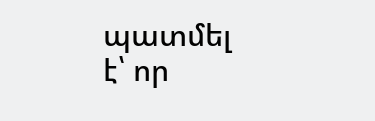պատմել է՝ որ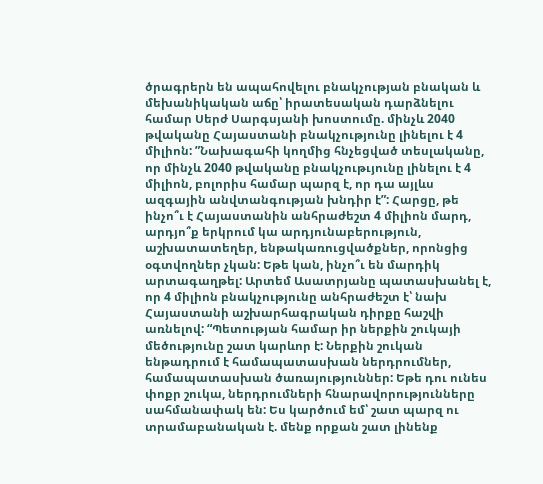ծրագրերն են ապահովելու բնակչության բնական և մեխանիկական աճը՝ իրատեսական դարձնելու համար Սերժ Սարգսյանի խոստումը. մինչև 2040 թվականը Հայաստանի բնակչությունը լինելու է 4 միլիոն: ”Նախագահի կողմից հնչեցված տեսլականը, որ մինչև 2040 թվականը բնակչութւյունը լինելու է 4 միլիոն, բոլորիս համար պարզ է, որ դա այլևս ազգային անվտանգության խնդիր է”: Հարցը, թե ինչո՞ւ է Հայաստանին անհրաժեշտ 4 միլիոն մարդ, արդյո՞ք երկրում կա արդյունաբերություն, աշխատատեղեր, ենթակառուցվածքներ, որոնցից օգտվողներ չկան: Եթե կան, ինչո՞ւ են մարդիկ արտագաղթել: Արտեմ Ասատրյանը պատասխանել է, որ 4 միլիոն բնակչությունը անհրաժեշտ է՝ նախ Հայաստանի աշխարհագրական դիրքը հաշվի առնելով: “Պետության համար իր ներքին շուկայի մեծությունը շատ կարևոր է: Ներքին շուկան ենթադրում է համապատասխան ներդրումներ, համապատասխան ծառայություններ: Եթե դու ունես փոքր շուկա, ներդրումների հնարավորությունները սահմանափակ են: Ես կարծում եմ՝ շատ պարզ ու տրամաբանական է. մենք որքան շատ լինենք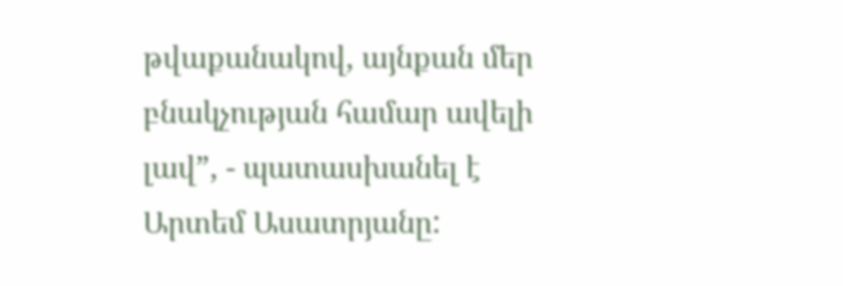թվաքանակով, այնքան մեր բնակչության համար ավելի լավ”, - պատասխանել է Արտեմ Ասատրյանը: